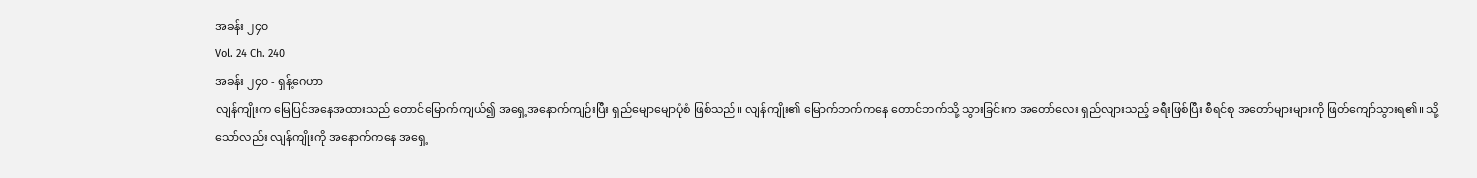အခန်း ၂၄၀
Vol. 24 Ch. 240
အခန်း ၂၄၀ - ရှန့်ဂေဟာ
လျန်ကျိုးက မြေပြင်အနေအထားသည် တောင်မြောက်ကျယ်၍ အရှေ့အနောက်ကျဉ်းပြီး ရှည်မျောမျောပုံစံ ဖြစ်သည်။ လျန်ကျိုး၏ မြောက်ဘက်ကနေ တောင်ဘက်သို့ သွားခြင်းက အတော်လေး ရှည်လျားသည့် ခရီးဖြစ်ပြီး စီရင်စု အတော်များများကို ဖြတ်ကျော်သွားရ၏။ သို့သော်လည်း လျန်ကျိုးကို အနောက်ကနေ အရှေ့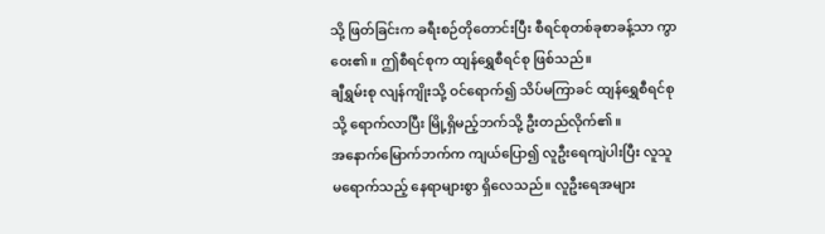သို့ ဖြတ်ခြင်းက ခရီးစဉ်တိုတောင်းပြီး စီရင်စုတစ်ခုစာခန့်သာ ကွာဝေး၏။ ဤစီရင်စုက ထျန်ရွှေစီရင်စု ဖြစ်သည်။
ချီရွှမ်းစု လျန်ကျိုးသို့ ဝင်ရောက်၍ သိပ်မကြာခင် ထျန်ရွှေစီရင်စုသို့ ရောက်လာပြီး မြို့ရှိမည့်ဘက်သို့ ဦးတည်လိုက်၏။
အနောက်မြောက်ဘက်က ကျယ်ပြော၍ လူဦးရေကျဲပါးပြီး လူသူမရောက်သည့် နေရာများစွာ ရှိလေသည်။ လူဦးရေအများ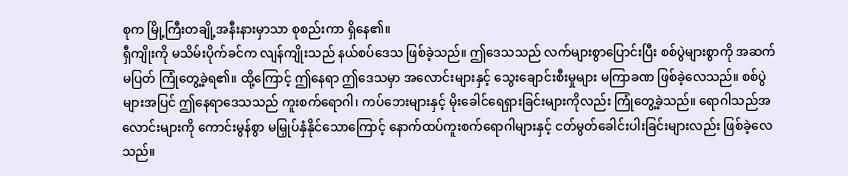စုက မြို့ကြီးတချို့အနီးနားမှာသာ စုစည်းကာ ရှိနေ၏။
ရှီကျိုးကို မသိမ်းပိုက်ခင်က လျန်ကျိုးသည် နယ်စပ်ဒေသ ဖြစ်ခဲ့သည်။ ဤဒေသသည် လက်များစွာပြောင်းပြီး စစ်ပွဲများစွာကို အဆက်မပြတ် ကြုံတွေ့ခဲ့ရ၏။ ထို့ကြောင့် ဤနေရာ ဤဒေသမှာ အလောင်းများနှင့် သွေးချောင်းစီးမှုများ မကြာခဏ ဖြစ်ခဲ့လေသည်။ စစ်ပွဲများအပြင် ဤနေရာဒေသသည် ကူးစက်ရောဂါ၊ ကပ်ဘေးများနှင့် မိုးခေါင်ရေရှားခြင်းများကိုလည်း ကြုံတွေ့ခဲ့သည်။ ရောဂါသည်အလောင်းများကို ကောင်းမွန်စွာ မမြှုပ်နှံနိုင်သောကြောင့် နောက်ထပ်ကူးစက်ရောဂါများနှင့် ငတ်မွတ်ခေါင်းပါးခြင်းများလည်း ဖြစ်ခဲ့လေသည်။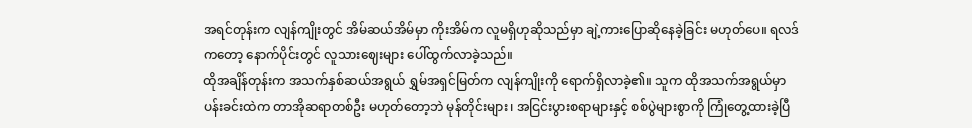အရင်တုန်းက လျန်ကျိုးတွင် အိမ်ဆယ်အိမ်မှာ ကိုးအိမ်က လူမရှိဟုဆိုသည်မှာ ချဲ့ကားပြောဆိုနေခဲ့ခြင်း မဟုတ်ပေ။ ရလဒ်ကတော့ နောက်ပိုင်းတွင် လူသားဈေးများ ပေါ်ထွက်လာခဲ့သည်။
ထိုအချိန်တုန်းက အသက်နှစ်ဆယ်အရွယ် ရွှမ်အရှင်မြတ်က လျန်ကျိုးကို ရောက်ရှိလာခဲ့၏။ သူက ထိုအသက်အရွယ်မှာ ပန်းခင်းထဲက တာအိုဆရာတစ်ဦး မဟုတ်တော့ဘဲ မုန်တိုင်းများ၊ အငြင်းပွားစရာများနှင့် စစ်ပွဲများစွာကို ကြုံတွေ့ထားခဲ့ပြီ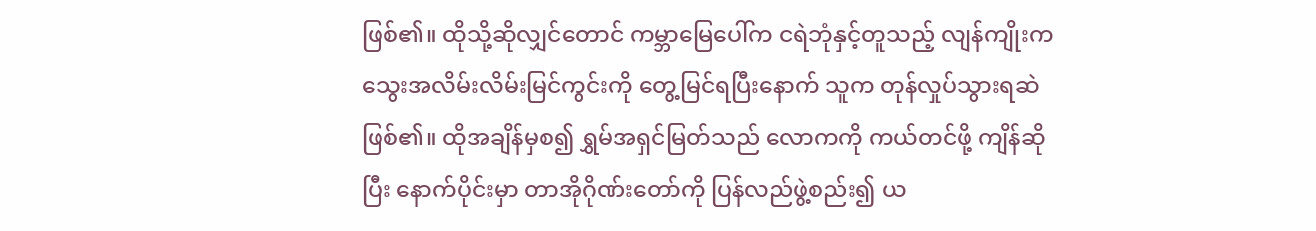ဖြစ်၏။ ထိုသို့ဆိုလျှင်တောင် ကမ္ဘာမြေပေါ်က ငရဲဘုံနှင့်တူသည့် လျန်ကျိုးက သွေးအလိမ်းလိမ်းမြင်ကွင်းကို တွေ့မြင်ရပြီးနောက် သူက တုန်လှုပ်သွားရဆဲဖြစ်၏။ ထိုအချိန်မှစ၍ ရွှမ်အရှင်မြတ်သည် လောကကို ကယ်တင်ဖို့ ကျိန်ဆိုပြီး နောက်ပိုင်းမှာ တာအိုဂိုဏ်းတော်ကို ပြန်လည်ဖွဲ့စည်း၍ ယ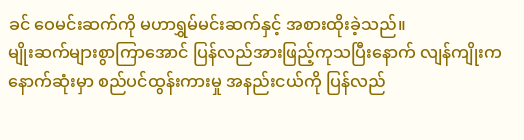ခင် ဝေမင်းဆက်ကို မဟာရွှမ်မင်းဆက်နှင့် အစားထိုးခဲ့သည်။
မျိုးဆက်များစွာကြာအောင် ပြန်လည်အားဖြည့်ကုသပြီးနောက် လျန်ကျိုးက နောက်ဆုံးမှာ စည်ပင်ထွန်းကားမှု အနည်းငယ်ကို ပြန်လည်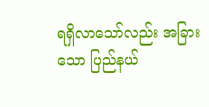ရရှိလာသော်လည်း အခြားသော ပြည်နယ်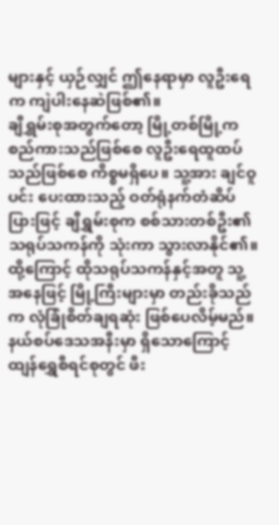များနှင့် ယှဉ်လျှင် ဤနေရာမှာ လူဦးရေက ကျဲပါးနေဆဲဖြစ်၏။
ချီရွှမ်းစုအတွက်တော့ မြို့တစ်မြို့က စည်ကားသည်ဖြစ်စေ လူဦးရေထူထပ်သည်ဖြစ်စေ ကိစ္စမရှိပေ။ သူ့အား ချင်ဝူပင်း ပေးထားသည့် ဝတ်ရုံနက်တံဆိပ်ပြားဖြင့် ချီရွှမ်းစုက စစ်သားတစ်ဦး၏ သရုပ်သကန်ကို သုံးကာ သွားလာနိုင်၏။ ထို့ကြောင့် ထိုသရုပ်သကန်နှင့်အတူ သူ့အနေဖြင့် မြို့ကြီးများမှာ တည်းခိုသည်က လုံခြုံစိတ်ချရဆုံး ဖြစ်ပေလိမ့်မည်။
နယ်စပ်ဒေသအနီးမှာ ရှိသောကြောင့် ထျန်ရွှေစီရင်စုတွင် ဖီး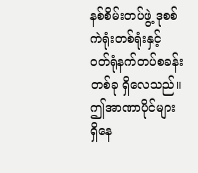နစ်စိမ်းတပ်ဖွဲ့ ဒုစစ်ကဲရုံးတစ်ရုံးနှင့် ဝတ်ရုံနက်တပ်စခန်းတစ်ခု ရှိလေသည်။ ဤအာဏာပိုင်များ ရှိနေ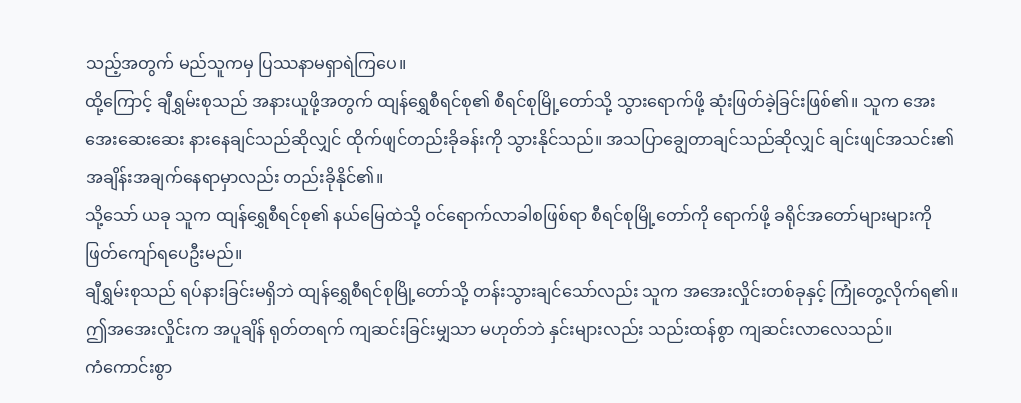သည့်အတွက် မည်သူကမှ ပြဿနာမရှာရဲကြပေ။
ထို့ကြောင့် ချီရွှမ်းစုသည် အနားယူဖို့အတွက် ထျန်ရွှေစီရင်စု၏ စီရင်စုမြို့တော်သို့ သွားရောက်ဖို့ ဆုံးဖြတ်ခဲ့ခြင်းဖြစ်၏။ သူက အေးအေးဆေးဆေး နားနေချင်သည်ဆိုလျှင် ထိုက်ဖျင်တည်းခိုခန်းကို သွားနိုင်သည်။ အသပြာချွေတာချင်သည်ဆိုလျှင် ချင်းဖျင်အသင်း၏ အချိန်းအချက်နေရာမှာလည်း တည်းခိုနိုင်၏။
သို့သော် ယခု သူက ထျန်ရွှေစီရင်စု၏ နယ်မြေထဲသို့ ဝင်ရောက်လာခါစဖြစ်ရာ စီရင်စုမြို့တော်ကို ရောက်ဖို့ ခရိုင်အတော်များများကို ဖြတ်ကျော်ရပေဦးမည်။
ချီရွှမ်းစုသည် ရပ်နားခြင်းမရှိဘဲ ထျန်ရွှေစီရင်စုမြို့တော်သို့ တန်းသွားချင်သော်လည်း သူက အအေးလှိုင်းတစ်ခုနှင့် ကြုံတွေ့လိုက်ရ၏။ ဤအအေးလှိုင်းက အပူချိန် ရုတ်တရက် ကျဆင်းခြင်းမျှသာ မဟုတ်ဘဲ နှင်းများလည်း သည်းထန်စွာ ကျဆင်းလာလေသည်။
ကံကောင်းစွာ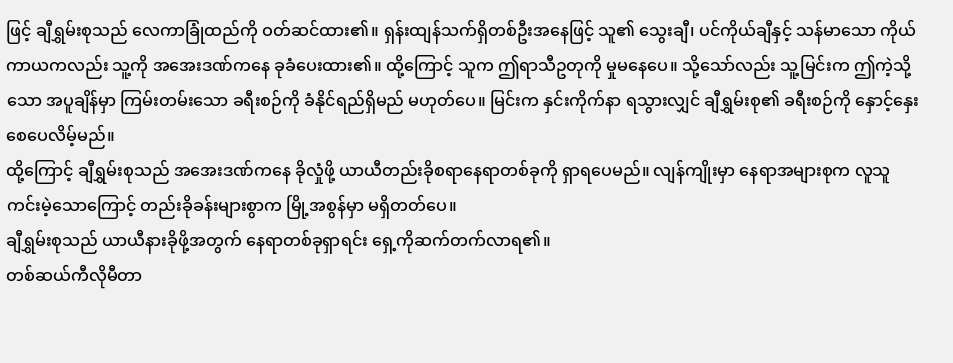ဖြင့် ချီရွှမ်းစုသည် လေကာခြုံထည်ကို ဝတ်ဆင်ထား၏။ ရှန်းထျန်သက်ရှိတစ်ဦးအနေဖြင့် သူ၏ သွေးချီ၊ ပင်ကိုယ်ချီနှင့် သန်မာသော ကိုယ်ကာယကလည်း သူ့ကို အအေးဒဏ်ကနေ ခုခံပေးထား၏။ ထို့ကြောင့် သူက ဤရာသီဥတုကို မှုမနေပေ။ သို့သော်လည်း သူ့မြင်းက ဤကဲ့သို့သော အပူချိန်မှာ ကြမ်းတမ်းသော ခရီးစဉ်ကို ခံနိုင်ရည်ရှိမည် မဟုတ်ပေ။ မြင်းက နှင်းကိုက်နာ ရသွားလျှင် ချီရွှမ်းစု၏ ခရီးစဉ်ကို နှောင့်နှေးစေပေလိမ့်မည်။
ထို့ကြောင့် ချီရွှမ်းစုသည် အအေးဒဏ်ကနေ ခိုလှုံဖို့ ယာယီတည်းခိုစရာနေရာတစ်ခုကို ရှာရပေမည်။ လျန်ကျိုးမှာ နေရာအများစုက လူသူကင်းမဲ့သောကြောင့် တည်းခိုခန်းများစွာက မြို့အစွန်မှာ မရှိတတ်ပေ။
ချီရွှမ်းစုသည် ယာယီနားခိုဖို့အတွက် နေရာတစ်ခုရှာရင်း ရှေ့ကိုဆက်တက်လာရ၏။
တစ်ဆယ်ကီလိုမီတာ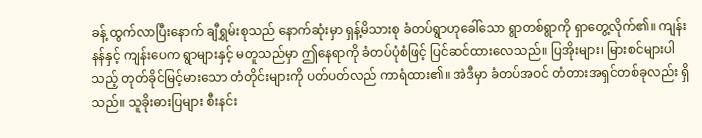ခန့် ထွက်လာပြီးနောက် ချီရွှမ်းစုသည် နောက်ဆုံးမှာ ရှန့်မိသားစု ခံတပ်ရွာဟုခေါ်သော ရွာတစ်ရွာကို ရှာတွေ့လိုက်၏။ ကျန်းနန်နှင့် ကျန်းပေက ရွာများနှင့် မတူသည်မှာ ဤနေရာကို ခံတပ်ပုံစံဖြင့် ပြင်ဆင်ထားလေသည်။ ပြအိုးများ၊ မြားစင်များပါသည့် တုတ်ခိုင်မြင့်မားသော တံတိုင်းများကို ပတ်ပတ်လည် ကာရံထား၏။ အဲဒီမှာ ခံတပ်အဝင် တံတားအရှင်တစ်ခုလည်း ရှိသည်။ သူခိုးဓားပြများ စီးနင်း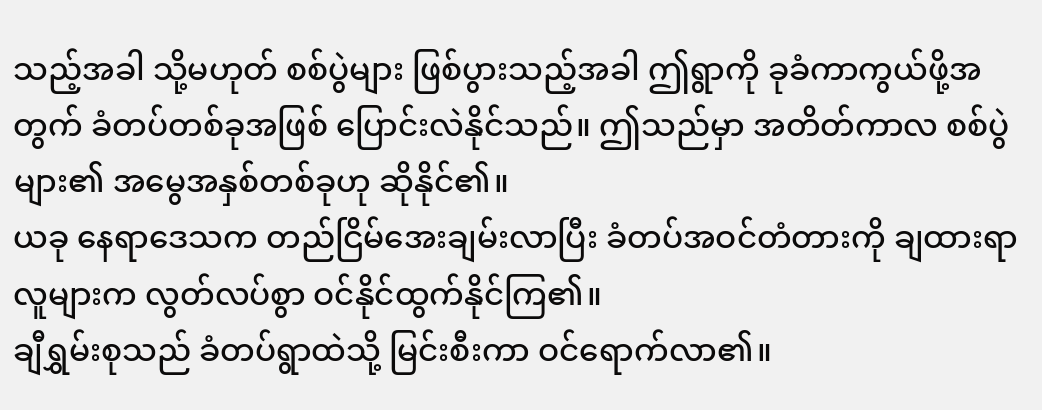သည့်အခါ သို့မဟုတ် စစ်ပွဲများ ဖြစ်ပွားသည့်အခါ ဤရွာကို ခုခံကာကွယ်ဖို့အတွက် ခံတပ်တစ်ခုအဖြစ် ပြောင်းလဲနိုင်သည်။ ဤသည်မှာ အတိတ်ကာလ စစ်ပွဲများ၏ အမွေအနှစ်တစ်ခုဟု ဆိုနိုင်၏။
ယခု နေရာဒေသက တည်ငြိမ်အေးချမ်းလာပြီး ခံတပ်အဝင်တံတားကို ချထားရာ လူများက လွတ်လပ်စွာ ဝင်နိုင်ထွက်နိုင်ကြ၏။
ချီရွှမ်းစုသည် ခံတပ်ရွာထဲသို့ မြင်းစီးကာ ဝင်ရောက်လာ၏။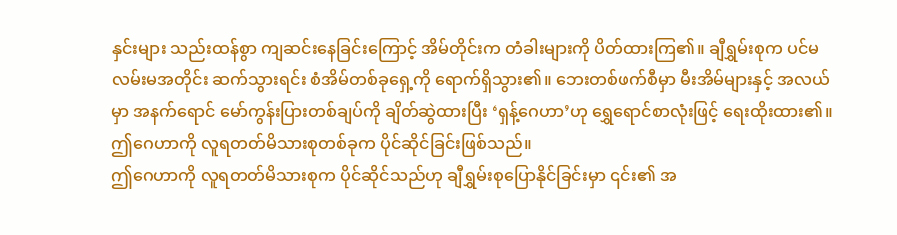နှင်းများ သည်းထန်စွာ ကျဆင်းနေခြင်းကြောင့် အိမ်တိုင်းက တံခါးများကို ပိတ်ထားကြ၏။ ချီရွှမ်းစုက ပင်မလမ်းမအတိုင်း ဆက်သွားရင်း စံအိမ်တစ်ခုရှေ့ကို ရောက်ရှိသွား၏။ ဘေးတစ်ဖက်စီမှာ မီးအိမ်များနှင့် အလယ်မှာ အနက်ရောင် မော်ကွန်းပြားတစ်ချပ်ကို ချိတ်ဆွဲထားပြီး ‘ရှန့်ဂေဟာ’ဟု ရွှေရောင်စာလုံးဖြင့် ရေးထိုးထား၏။
ဤဂေဟာကို လူရတတ်မိသားစုတစ်ခုက ပိုင်ဆိုင်ခြင်းဖြစ်သည်။
ဤဂေဟာကို လူရတတ်မိသားစုက ပိုင်ဆိုင်သည်ဟု ချီရွှမ်းစုပြောနိုင်ခြင်းမှာ ၎င်း၏ အ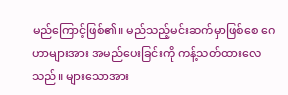မည်ကြောင့်ဖြစ်၏။ မည်သည့်မင်းဆက်မှာဖြစ်စေ ဂေဟာများအား အမည်ပေးခြင်းကို ကန့်သတ်ထားလေသည်။ များသောအား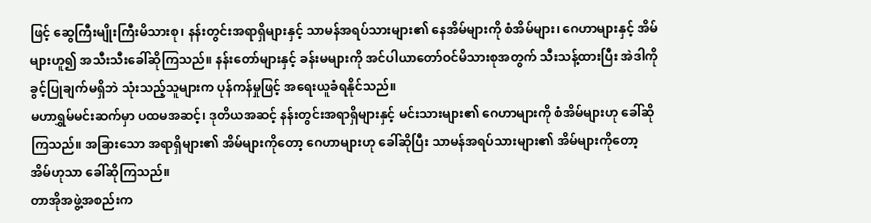ဖြင့် ဆွေကြီးမျိုးကြီးမိသားစု၊ နန်းတွင်းအရာရှိများနှင့် သာမန်အရပ်သားများ၏ နေအိမ်များကို စံအိမ်များ၊ ဂေဟာများနှင့် အိမ်များဟူ၍ အသီးသီးခေါ်ဆိုကြသည်။ နန်းတော်များနှင့် ခန်းမများကို အင်ပါယာတော်ဝင်မိသားစုအတွက် သီးသန့်ထားပြီး အဲဒါကို ခွင့်ပြုချက်မရှိဘဲ သုံးသည့်သူများက ပုန်ကန်မှုဖြင့် အရေးယူခံရနိုင်သည်။
မဟာရွှမ်မင်းဆက်မှာ ပထမအဆင့်၊ ဒုတိယအဆင့် နန်းတွင်းအရာရှိများနှင့် မင်းသားများ၏ ဂေဟာများကို စံအိမ်များဟု ခေါ်ဆိုကြသည်။ အခြားသော အရာရှိများ၏ အိမ်များကိုတော့ ဂေဟာများဟု ခေါ်ဆိုပြီး သာမန်အရပ်သားများ၏ အိမ်များကိုတော့ အိမ်ဟုသာ ခေါ်ဆိုကြသည်။
တာအိုအဖွဲ့အစည်းက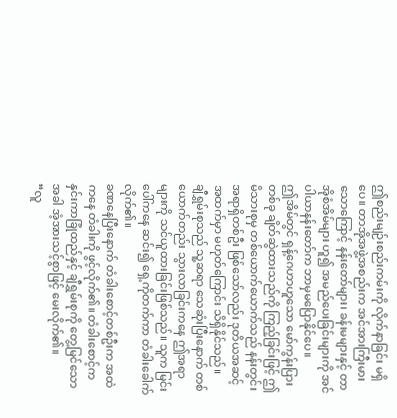ဤစည်းမျဉ်းစည်းကမ်းကို လိုက်နာခြင်း မရှိပေ။ တာအိုအဖွဲ့အစည်းက အင်အားကြီးမားသောကြောင့် နန်းတော်များ၊ ခန်းမများနှင့် တာအိုစံအိမ်များ ဟူ၍ အမည်ပေးခြင်းများကို အင်ပါယာနန်းတော်က ဘာမှမပြောနိုင်ပေ။
ဤအိမ်တွင် ရှန့်ဂေဟာဟူသော မော်ကွန်းပြားတစ်ခု ချိတ်ဆွဲထားသည်ကို ကြည့်ခြင်းဖြင့် ဤမိသားစုမှ တစ်ယောက်ယောက်သည် နန်းတွင်းအရာရှိတစ်ဦး ဖြစ်သော်လည်း ဒုတိယအဆင့်အထက်မှာ မဟုတ်ကြောင်း သိရှိနိုင်သည်။
ချီရွှမ်းစုသည် သူ့ဆရာ သေဆုံးပြီးနောက် တစ်ယောက်တည်း သွားလာခြင်းကနေ ဤအရာများကို သင်ယူထားခြင်းဖြစ်သည်။ သူက မြင်းပေါ်ကနေ ဆင်း၍ ရှေ့ကိုတက်ကာ တံခါးခေါက်လိုက်၏။
ခဏနေပြီးနောက် တံခါးစောင့်တစ်ဦးက အထဲကနေ တံခါးကို ဖွင့်လိုက်၏။ တံခါးစောင့်က နှင်းကာခြုံထည်နှင့် ချီရွှမ်းစုကို တွေ့မြင်သောအခါ အံ့အားသင့်စွာဖြင့် မေးလိုက်၏။
“လူ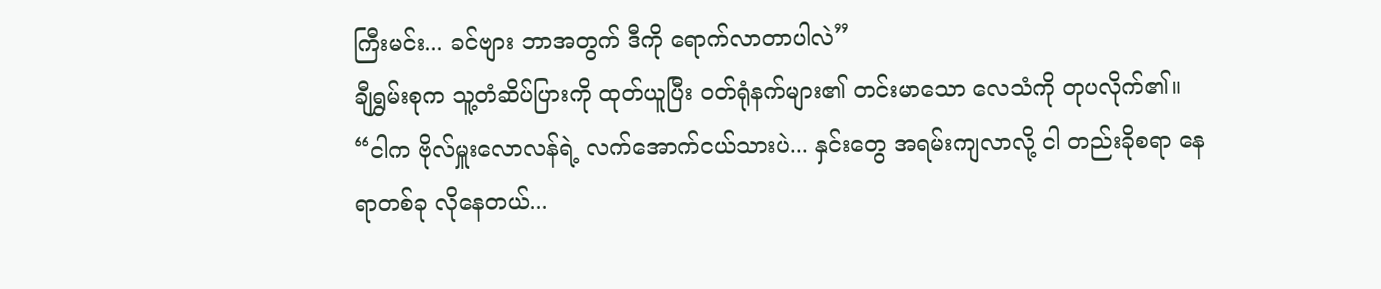ကြီးမင်း... ခင်ဗျား ဘာအတွက် ဒီကို ရောက်လာတာပါလဲ”
ချီရွှမ်းစုက သူ့တံဆိပ်ပြားကို ထုတ်ယူပြီး ဝတ်ရုံနက်များ၏ တင်းမာသော လေသံကို တုပလိုက်၏။
“ငါက ဗိုလ်မှူးလောလန်ရဲ့ လက်အောက်ငယ်သားပဲ... နှင်းတွေ အရမ်းကျလာလို့ ငါ တည်းခိုစရာ နေရာတစ်ခု လိုနေတယ်...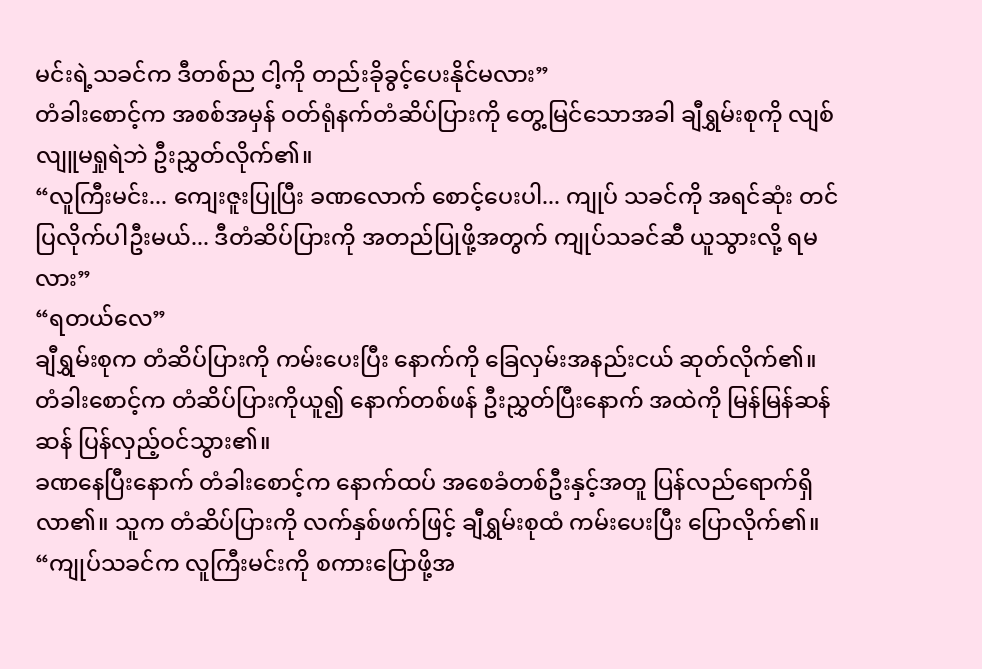မင်းရဲ့သခင်က ဒီတစ်ည ငါ့ကို တည်းခိုခွင့်ပေးနိုင်မလား”
တံခါးစောင့်က အစစ်အမှန် ဝတ်ရုံနက်တံဆိပ်ပြားကို တွေ့မြင်သောအခါ ချီရွှမ်းစုကို လျစ်လျူမရှုရဲဘဲ ဦးညွှတ်လိုက်၏။
“လူကြီးမင်း... ကျေးဇူးပြုပြီး ခဏလောက် စောင့်ပေးပါ... ကျုပ် သခင်ကို အရင်ဆုံး တင်ပြလိုက်ပါဦးမယ်... ဒီတံဆိပ်ပြားကို အတည်ပြုဖို့အတွက် ကျုပ်သခင်ဆီ ယူသွားလို့ ရမလား”
“ရတယ်လေ”
ချီရွှမ်းစုက တံဆိပ်ပြားကို ကမ်းပေးပြီး နောက်ကို ခြေလှမ်းအနည်းငယ် ဆုတ်လိုက်၏။
တံခါးစောင့်က တံဆိပ်ပြားကိုယူ၍ နောက်တစ်ဖန် ဦးညွှတ်ပြီးနောက် အထဲကို မြန်မြန်ဆန်ဆန် ပြန်လှည့်ဝင်သွား၏။
ခဏနေပြီးနောက် တံခါးစောင့်က နောက်ထပ် အစေခံတစ်ဦးနှင့်အတူ ပြန်လည်ရောက်ရှိလာ၏။ သူက တံဆိပ်ပြားကို လက်နှစ်ဖက်ဖြင့် ချီရွှမ်းစုထံ ကမ်းပေးပြီး ပြောလိုက်၏။
“ကျုပ်သခင်က လူကြီးမင်းကို စကားပြောဖို့အ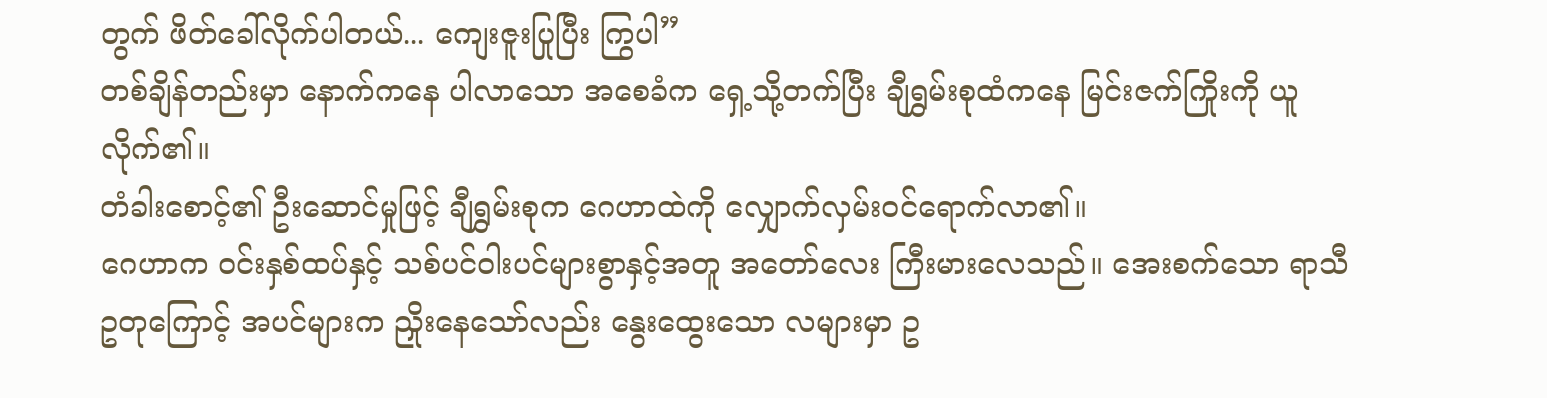တွက် ဖိတ်ခေါ်လိုက်ပါတယ်... ကျေးဇူးပြုပြီး ကြွပါ”
တစ်ချိန်တည်းမှာ နောက်ကနေ ပါလာသော အစေခံက ရှေ့သို့တက်ပြီး ချီရွှမ်းစုထံကနေ မြင်းဇက်ကြိုးကို ယူလိုက်၏။
တံခါးစောင့်၏ ဦးဆောင်မှုဖြင့် ချီရွှမ်းစုက ဂေဟာထဲကို လျှောက်လှမ်းဝင်ရောက်လာ၏။
ဂေဟာက ဝင်းနှစ်ထပ်နှင့် သစ်ပင်ဝါးပင်များစွာနှင့်အတူ အတော်လေး ကြီးမားလေသည်။ အေးစက်သော ရာသီဥတုကြောင့် အပင်များက ညှိုးနေသော်လည်း နွေးထွေးသော လများမှာ ဥ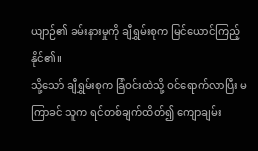ယျာဉ်၏ ခမ်းနားမှုကို ချီရွှမ်းစုက မြင်ယောင်ကြည့်နိုင်၏။
သို့သော် ချီရွှမ်းစုက ခြံဝင်းထဲသို့ ဝင်ရောက်လာပြီး မကြာခင် သူက ရင်တစ်ချက်ထိတ်၍ ကျောချမ်း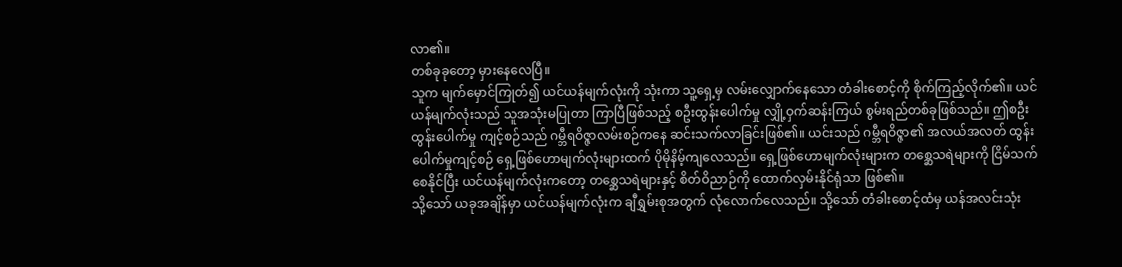လာ၏။
တစ်ခုခုတော့ မှားနေလေပြီ။
သူက မျက်မှောင်ကြုတ်၍ ယင်ယန်မျက်လုံးကို သုံးကာ သူ့ရှေ့မှ လမ်းလျှောက်နေသော တံခါးစောင့်ကို စိုက်ကြည့်လိုက်၏။ ယင်ယန်မျက်လုံးသည် သူအသုံးမပြုတာ ကြာပြီဖြစ်သည့် စဦးထွန်းပေါက်မှု လျှို့ဝှက်ဆန်းကြယ် စွမ်းရည်တစ်ခုဖြစ်သည်။ ဤစဦးထွန်းပေါက်မှု ကျင့်စဉ်သည် ဂမ္ဘီရဝိဇ္ဇာလမ်းစဉ်ကနေ ဆင်းသက်လာခြင်းဖြစ်၏။ ယင်းသည် ဂမ္ဘီရဝိဇ္ဇာ၏ အလယ်အလတ် ထွန်းပေါက်မှုကျင့်စဉ် ရှေ့ဖြစ်ဟောမျက်လုံးများထက် ပိုမိုနိမ့်ကျလေသည်။ ရှေ့ဖြစ်ဟောမျက်လုံးများက တစ္ဆေသရဲများကို ငြိမ်သက်စေနိုင်ပြီး ယင်ယန်မျက်လုံးကတော့ တစ္ဆေသရဲများနှင့် စိတ်ဝိညာဉ်ကို ထောက်လှမ်းနိုင်ရုံသာ ဖြစ်၏။
သို့သော် ယခုအချိန်မှာ ယင်ယန်မျက်လုံးက ချီရွှမ်းစုအတွက် လုံလောက်လေသည်။ သို့သော် တံခါးစောင့်ထံမှ ယန်အလင်းသုံး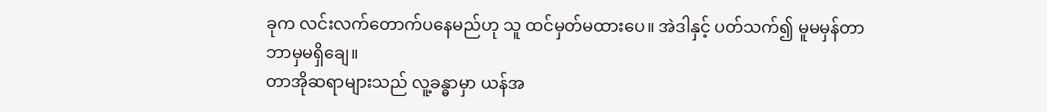ခုက လင်းလက်တောက်ပနေမည်ဟု သူ ထင်မှတ်မထားပေ။ အဲဒါနှင့် ပတ်သက်၍ မူမမှန်တာ ဘာမှမရှိချေ။
တာအိုဆရာများသည် လူ့ခန္ဓာမှာ ယန်အ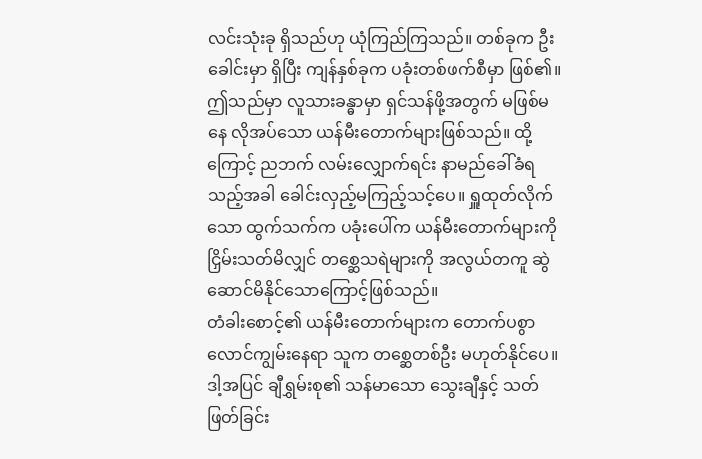လင်းသုံးခု ရှိသည်ဟု ယုံကြည်ကြသည်။ တစ်ခုက ဦးခေါင်းမှာ ရှိပြီး ကျန်နှစ်ခုက ပခုံးတစ်ဖက်စီမှာ ဖြစ်၏။ ဤသည်မှာ လူသားခန္ဓာမှာ ရှင်သန်ဖို့အတွက် မဖြစ်မနေ လိုအပ်သော ယန်မီးတောက်များဖြစ်သည်။ ထို့ကြောင့် ညဘက် လမ်းလျှောက်ရင်း နာမည်ခေါ်ခံရသည့်အခါ ခေါင်းလှည့်မကြည့်သင့်ပေ။ ရှူထုတ်လိုက်သော ထွက်သက်က ပခုံးပေါ်က ယန်မီးတောက်များကို ငြှိမ်းသတ်မိလျှင် တစ္ဆေသရဲများကို အလွယ်တကူ ဆွဲဆောင်မိနိုင်သောကြောင့်ဖြစ်သည်။
တံခါးစောင့်၏ ယန်မီးတောက်များက တောက်ပစွာ လောင်ကျွမ်းနေရာ သူက တစ္ဆေတစ်ဦး မဟုတ်နိုင်ပေ။ ဒါ့အပြင် ချီရွှမ်းစု၏ သန်မာသော သွေးချီနှင့် သတ်ဖြတ်ခြင်း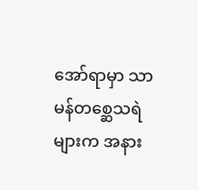အော်ရာမှာ သာမန်တစ္ဆေသရဲများက အနား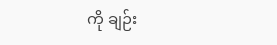ကို ချဉ်း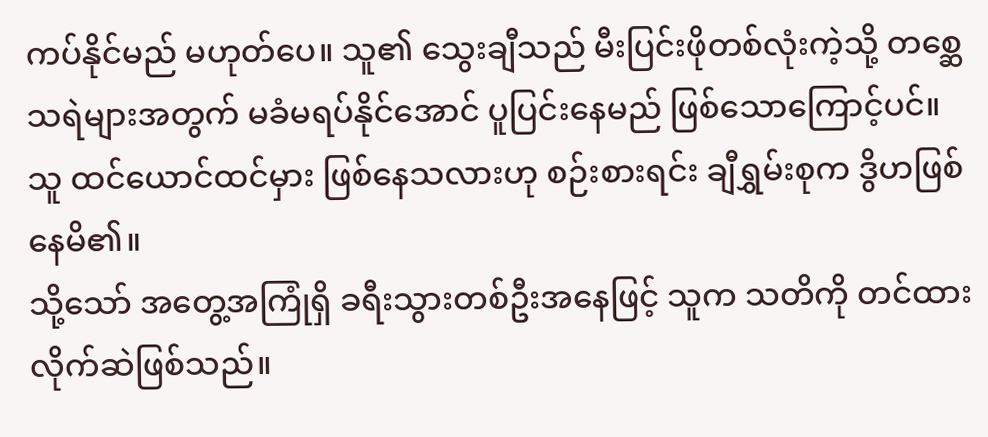ကပ်နိုင်မည် မဟုတ်ပေ။ သူ၏ သွေးချီသည် မီးပြင်းဖိုတစ်လုံးကဲ့သို့ တစ္ဆေသရဲများအတွက် မခံမရပ်နိုင်အောင် ပူပြင်းနေမည် ဖြစ်သောကြောင့်ပင်။
သူ ထင်ယောင်ထင်မှား ဖြစ်နေသလားဟု စဉ်းစားရင်း ချီရွှမ်းစုက ဒွိဟဖြစ်နေမိ၏။
သို့သော် အတွေ့အကြုံရှိ ခရီးသွားတစ်ဦးအနေဖြင့် သူက သတိကို တင်ထားလိုက်ဆဲဖြစ်သည်။